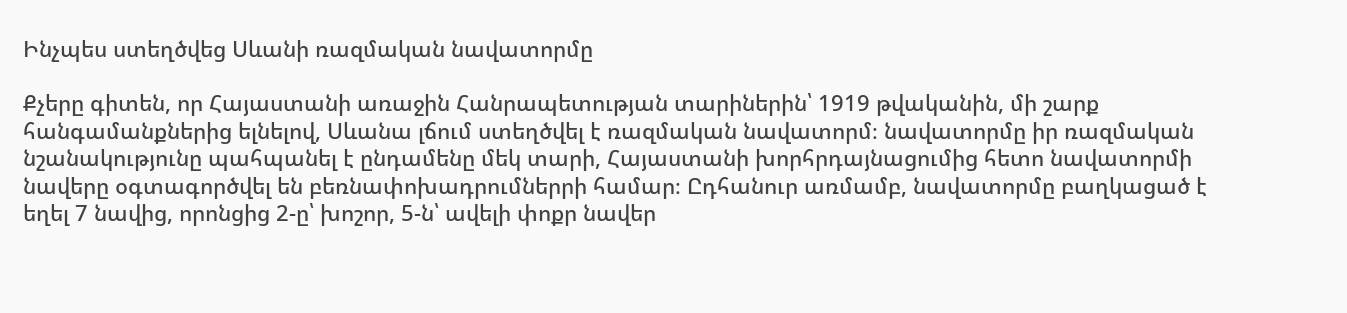Ինչպես ստեղծվեց Սևանի ռազմական նավատորմը

Քչերը գիտեն, որ Հայաստանի առաջին Հանրապետության տարիներին՝ 1919 թվականին, մի շարք հանգամանքներից ելնելով, Սևանա լճում ստեղծվել է ռազմական նավատորմ։ նավատորմը իր ռազմական նշանակությունը պահպանել է ընդամենը մեկ տարի, Հայաստանի խորհրդայնացումից հետո նավատորմի նավերը օգտագործվել են բեռնափոխադրումներրի համար։ Ըդհանուր առմամբ, նավատորմը բաղկացած է եղել 7 նավից, որոնցից 2-ը՝ խոշոր, 5-ն՝ ավելի փոքր նավեր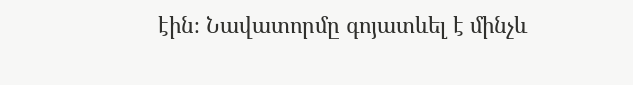էին։ Նավատորմը գոյատևել է մինչև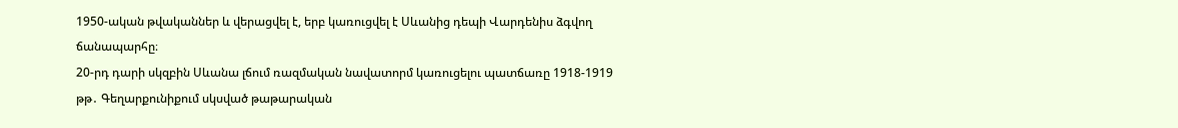1950-ական թվականներ և վերացվել է, երբ կառուցվել է Սևանից դեպի Վարդենիս ձգվող ճանապարհը։
20-րդ դարի սկզբին Սևանա լճում ռազմական նավատորմ կառուցելու պատճառը 1918-1919 թթ․ Գեղարքունիքում սկսված թաթարական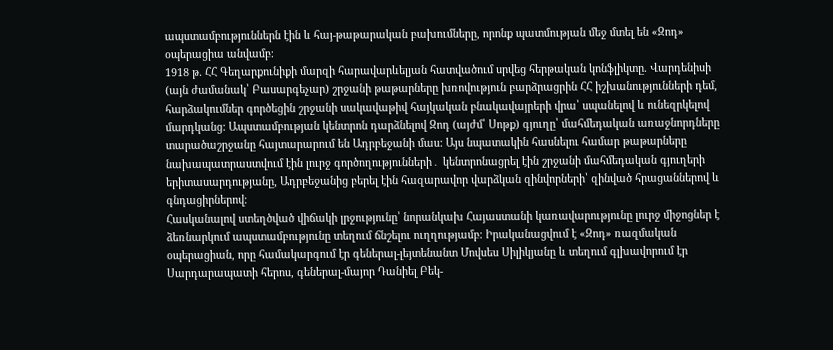ապստամբություններն էին և հայ-թաթարական բախումները, որոնք պատմության մեջ մտել են «Զոդ» օպերացիա անվամբ։
1918 թ. ՀՀ Գեղարքունիքի մարզի հարավարևելյան հատվածում սրվեց հերթական կոնֆլիկտը. Վարդենիսի (այն ժամանակ՝ Բասարգեչար) շրջանի թաթարները խռովություն բարձրացրին ՀՀ իշխանությունների դեմ, հարձակումներ գործեցին շրջանի սակավաթիվ հայկական բնակավայրերի վրա՝ սպանելով և ունեզրկելով մարդկանց: Ապստամբության կենտրոն դարձնելով Զոդ (այժմ՝ Սոթք) գյուղը՝ մահմեդական առաջնորդները տարածաշրջանը հայտարարում են Ադրբեջանի մաս: Այս նպատակին հասնելու համար թաթարները նախապատրաստվում էին լուրջ գործողությունների․ կենտրոնացրել էին շրջանի մահմեդական գյուղերի երիտասարդությանը, Ադրբեջանից բերել էին հազարավոր վարձկան զինվորների՝ զինված հրացաններով և գնդացիրներով։
Հասկանալով ստեղծված վիճակի լրջությունը՝ նորանկախ Հայաստանի կառավարությունը լուրջ միջոցներ է ձեռնարկում ապստամբությունը տեղում ճնշելու ուղղությամբ։ Իրականացվում է «Զոդ» ռազմական օպերացիան, որը համակարգում էր գեներալ-լեյտենանտ Մովսես Սիլիկյանը և տեղում գլխավորում էր Սարդարապատի հերոս, գեներալ-մայոր Դանիել Բեկ-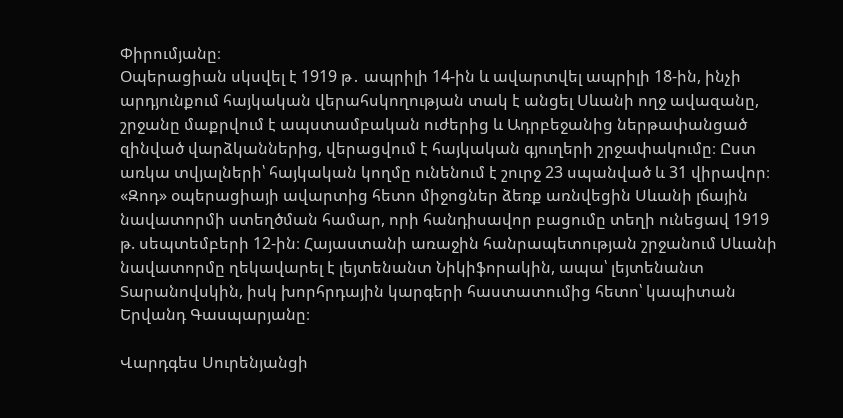Փիրումյանը։
Օպերացիան սկսվել է 1919 թ․ ապրիլի 14-ին և ավարտվել ապրիլի 18-ին, ինչի արդյունքում հայկական վերահսկողության տակ է անցել Սևանի ողջ ավազանը, շրջանը մաքրվում է ապստամբական ուժերից և Ադրբեջանից ներթափանցած զինված վարձկաններից, վերացվում է հայկական գյուղերի շրջափակումը։ Ըստ առկա տվյալների՝ հայկական կողմը ունենում է շուրջ 23 սպանված և 31 վիրավոր։
«Զոդ» օպերացիայի ավարտից հետո միջոցներ ձեռք առնվեցին Սևանի լճային նավատորմի ստեղծման համար, որի հանդիսավոր բացումը տեղի ունեցավ 1919 թ. սեպտեմբերի 12-ին։ Հայաստանի առաջին հանրապետության շրջանում Սևանի նավատորմը ղեկավարել է լեյտենանտ Նիկիֆորակին, ապա՝ լեյտենանտ Տարանովսկին, իսկ խորհրդային կարգերի հաստատումից հետո՝ կապիտան Երվանդ Գասպարյանը։

Վարդգես Սուրենյանցի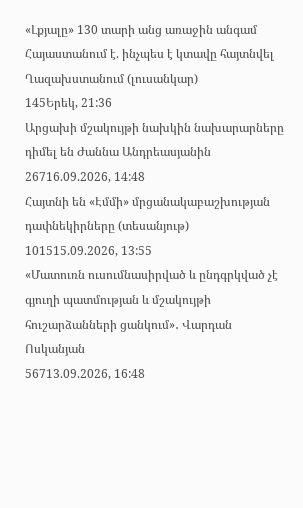«Լքյալը» 130 տարի անց առաջին անգամ Հայաստանում է. ինչպես է կտավը հայտնվել Ղազախստանում (լուսանկար)
145Երեկ, 21:36
Արցախի մշակույթի նախկին նախարարները դիմել են Ժաննա Անդրեասյանին
26716.09.2026, 14:48
Հայտնի են «Էմմի» մրցանակաբաշխության դափնեկիրները (տեսանյութ)
101515.09.2026, 13:55
«Մատուռն ուսումնասիրված և ընդգրկված չէ գյուղի պատմության և մշակույթի հուշարձանների ցանկում»․ Վարդան Ոսկանյան
56713.09.2026, 16:48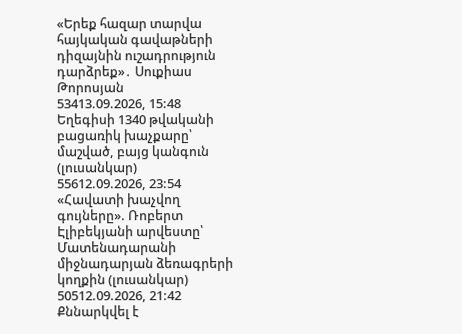«Երեք հազար տարվա հայկական գավաթների դիզայնին ուշադրություն դարձրեք»․ Սուքիաս Թորոսյան
53413.09.2026, 15:48
Եղեգիսի 1340 թվականի բացառիկ խաչքարը՝ մաշված, բայց կանգուն (լուսանկար)
55612.09.2026, 23:54
«Հավատի խաչվող գույները». Ռոբերտ Էլիբեկյանի արվեստը՝ Մատենադարանի միջնադարյան ձեռագրերի կողքին (լուսանկար)
50512.09.2026, 21:42
Քննարկվել է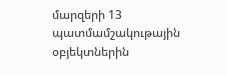մարզերի 13 պատմամշակութային օբյեկտներին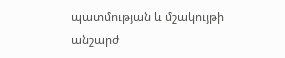պատմության և մշակույթի անշարժ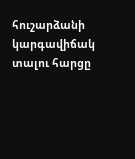հուշարձանի կարգավիճակ տալու հարցը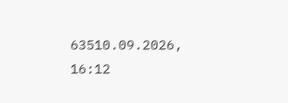63510.09.2026, 16:12